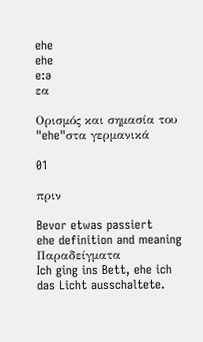ehe
ehe
e:ə
εα

Ορισμός και σημασία του "ehe"στα γερμανικά

01

πριν

Bevor etwas passiert
ehe definition and meaning
Παραδείγματα
Ich ging ins Bett, ehe ich das Licht ausschaltete.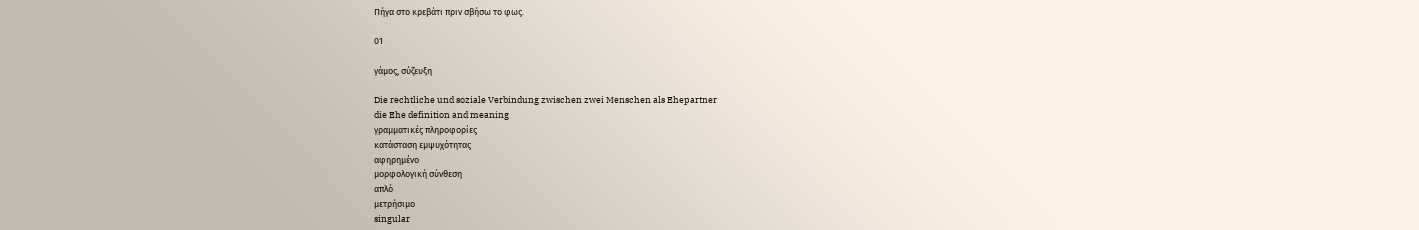Πήγα στο κρεβάτι πριν σβήσω το φως.

01

γάμος, σύζευξη

Die rechtliche und soziale Verbindung zwischen zwei Menschen als Ehepartner
die Ehe definition and meaning
γραμματικές πληροφορίες
κατάσταση εμψυχότητας
αφηρημένο
μορφολογική σύνθεση
απλό
μετρήσιμο
singular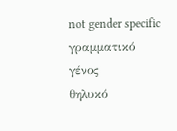not gender specific
γραμματικό γένος
θηλυκό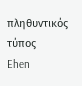πληθυντικός τύπος
Ehen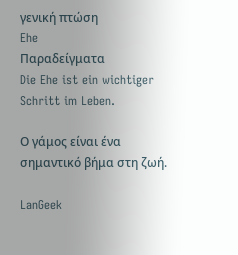γενική πτώση
Ehe
Παραδείγματα
Die Ehe ist ein wichtiger Schritt im Leben.

Ο γάμος είναι ένα σημαντικό βήμα στη ζωή.

LanGeek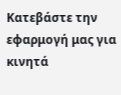Κατεβάστε την εφαρμογή μας για κινητά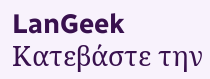LanGeek
Κατεβάστε την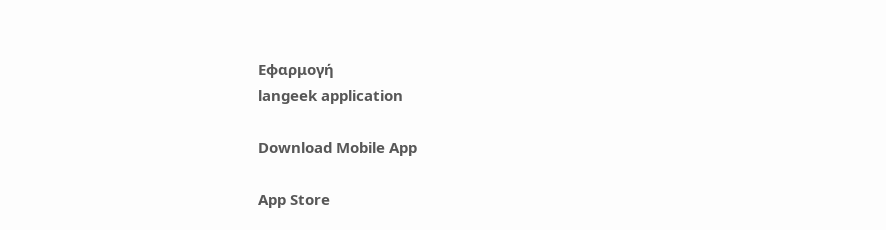Εφαρμογή
langeek application

Download Mobile App

App Store